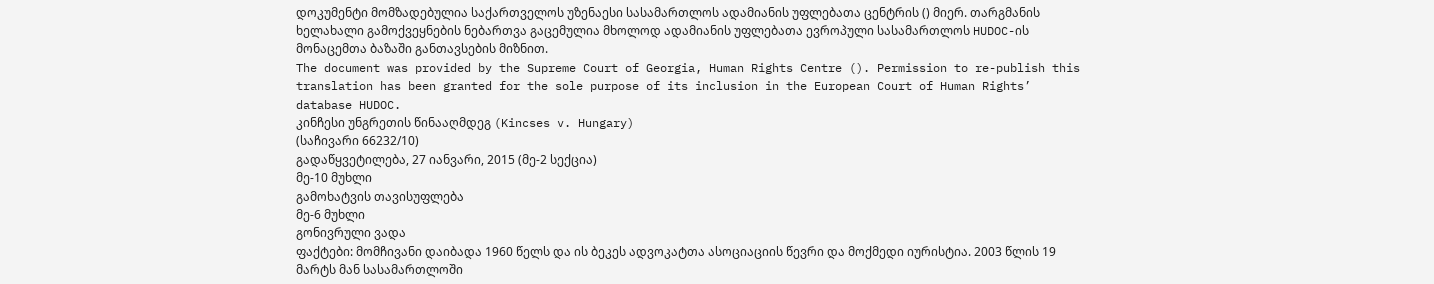დოკუმენტი მომზადებულია საქართველოს უზენაესი სასამართლოს ადამიანის უფლებათა ცენტრის () მიერ. თარგმანის ხელახალი გამოქვეყნების ნებართვა გაცემულია მხოლოდ ადამიანის უფლებათა ევროპული სასამართლოს HUDOC-ის მონაცემთა ბაზაში განთავსების მიზნით.
The document was provided by the Supreme Court of Georgia, Human Rights Centre (). Permission to re-publish this translation has been granted for the sole purpose of its inclusion in the European Court of Human Rights’ database HUDOC.
კინჩესი უნგრეთის წინააღმდეგ (Kincses v. Hungary)
(საჩივარი 66232/10)
გადაწყვეტილება, 27 იანვარი, 2015 (მე-2 სექცია)
მე-10 მუხლი
გამოხატვის თავისუფლება
მე-6 მუხლი
გონივრული ვადა
ფაქტები: მომჩივანი დაიბადა 1960 წელს და ის ბეკეს ადვოკატთა ასოციაციის წევრი და მოქმედი იურისტია. 2003 წლის 19 მარტს მან სასამართლოში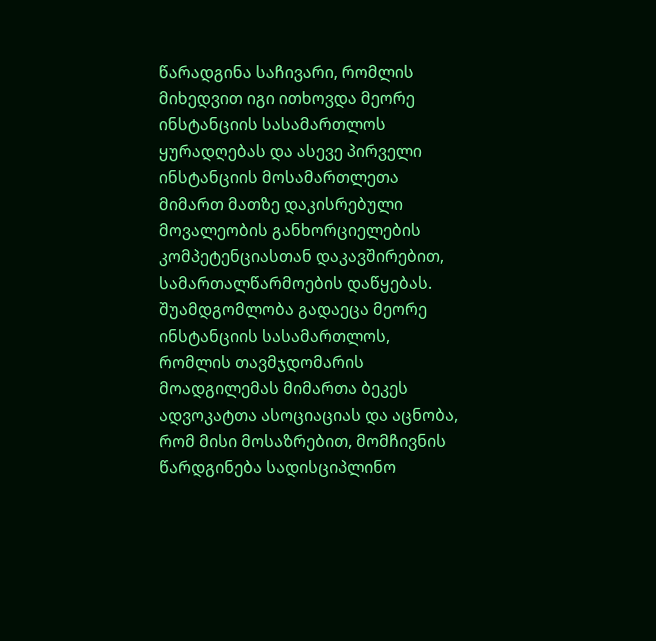წარადგინა საჩივარი, რომლის მიხედვით იგი ითხოვდა მეორე ინსტანციის სასამართლოს ყურადღებას და ასევე პირველი ინსტანციის მოსამართლეთა მიმართ მათზე დაკისრებული მოვალეობის განხორციელების კომპეტენციასთან დაკავშირებით, სამართალწარმოების დაწყებას. შუამდგომლობა გადაეცა მეორე ინსტანციის სასამართლოს, რომლის თავმჯდომარის მოადგილემას მიმართა ბეკეს ადვოკატთა ასოციაციას და აცნობა, რომ მისი მოსაზრებით, მომჩივნის წარდგინება სადისციპლინო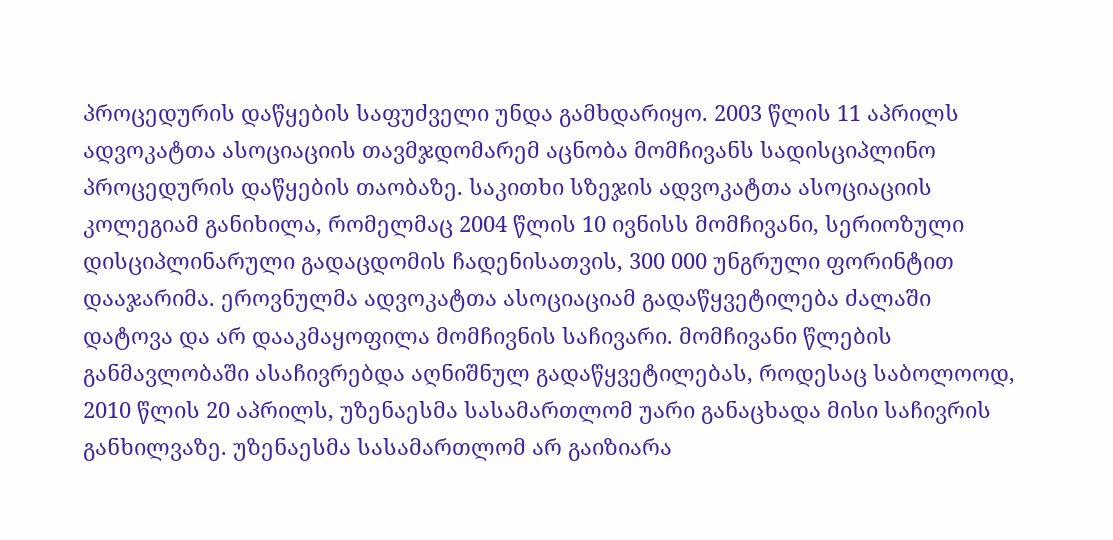პროცედურის დაწყების საფუძველი უნდა გამხდარიყო. 2003 წლის 11 აპრილს ადვოკატთა ასოციაციის თავმჯდომარემ აცნობა მომჩივანს სადისციპლინო პროცედურის დაწყების თაობაზე. საკითხი სზეჯის ადვოკატთა ასოციაციის კოლეგიამ განიხილა, რომელმაც 2004 წლის 10 ივნისს მომჩივანი, სერიოზული დისციპლინარული გადაცდომის ჩადენისათვის, 300 000 უნგრული ფორინტით დააჯარიმა. ეროვნულმა ადვოკატთა ასოციაციამ გადაწყვეტილება ძალაში დატოვა და არ დააკმაყოფილა მომჩივნის საჩივარი. მომჩივანი წლების განმავლობაში ასაჩივრებდა აღნიშნულ გადაწყვეტილებას, როდესაც საბოლოოდ, 2010 წლის 20 აპრილს, უზენაესმა სასამართლომ უარი განაცხადა მისი საჩივრის განხილვაზე. უზენაესმა სასამართლომ არ გაიზიარა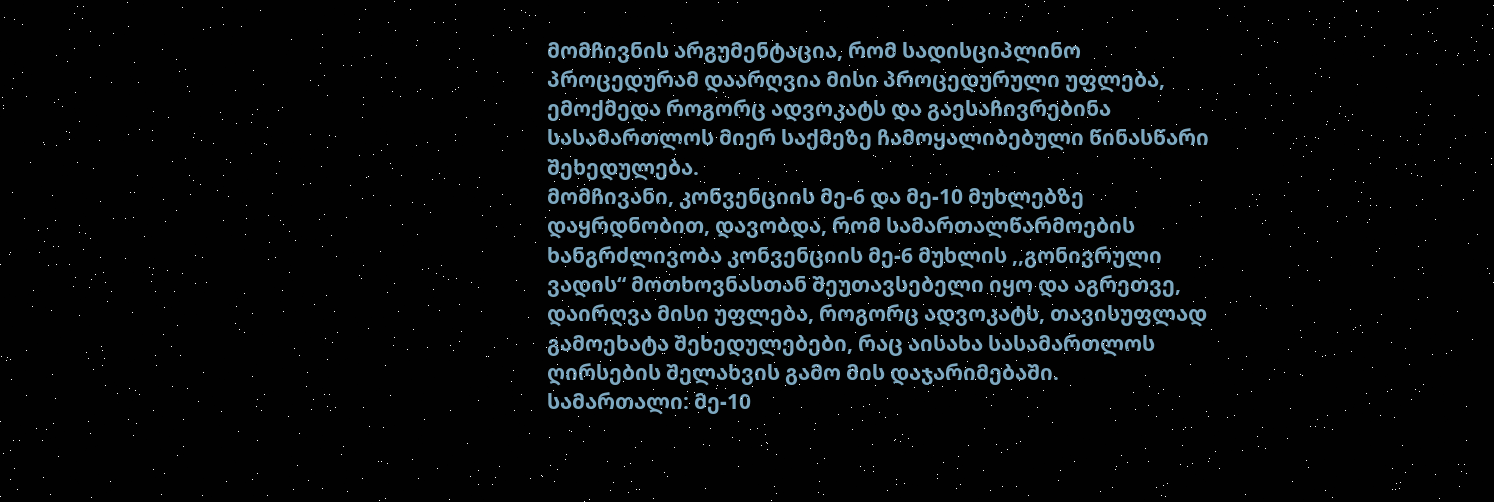მომჩივნის არგუმენტაცია, რომ სადისციპლინო პროცედურამ დაარღვია მისი პროცედურული უფლება, ემოქმედა როგორც ადვოკატს და გაესაჩივრებინა სასამართლოს მიერ საქმეზე ჩამოყალიბებული წინასწარი შეხედულება.
მომჩივანი, კონვენციის მე-6 და მე-10 მუხლებზე დაყრდნობით, დავობდა, რომ სამართალწარმოების ხანგრძლივობა კონვენციის მე-6 მუხლის ,,გონივრული ვადის“ მოთხოვნასთან შეუთავსებელი იყო და აგრეთვე, დაირღვა მისი უფლება, როგორც ადვოკატს, თავისუფლად გამოეხატა შეხედულებები, რაც აისახა სასამართლოს ღირსების შელახვის გამო მის დაჯარიმებაში.
სამართალი: მე-10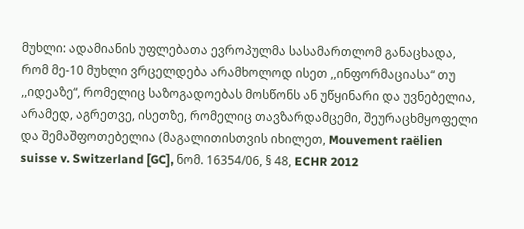მუხლი: ადამიანის უფლებათა ევროპულმა სასამართლომ განაცხადა, რომ მე-10 მუხლი ვრცელდება არამხოლოდ ისეთ ,,ინფორმაციასა“ თუ ,,იდეაზე“, რომელიც საზოგადოებას მოსწონს ან უწყინარი და უვნებელია, არამედ, აგრეთვე, ისეთზე, რომელიც თავზარდამცემი, შეურაცხმყოფელი და შემაშფოთებელია (მაგალითისთვის იხილეთ, Mouvement raëlien suisse v. Switzerland [GC], ნომ. 16354/06, § 48, ECHR 2012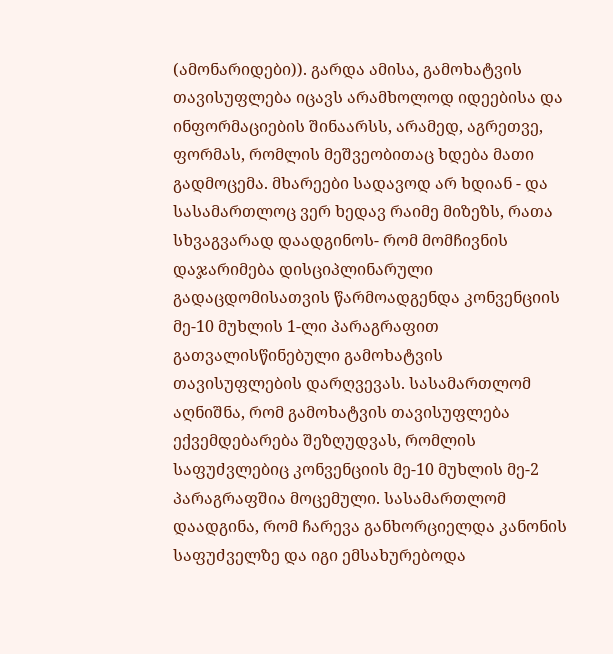(ამონარიდები)). გარდა ამისა, გამოხატვის თავისუფლება იცავს არამხოლოდ იდეებისა და ინფორმაციების შინაარსს, არამედ, აგრეთვე, ფორმას, რომლის მეშვეობითაც ხდება მათი გადმოცემა. მხარეები სადავოდ არ ხდიან - და სასამართლოც ვერ ხედავ რაიმე მიზეზს, რათა სხვაგვარად დაადგინოს- რომ მომჩივნის დაჯარიმება დისციპლინარული გადაცდომისათვის წარმოადგენდა კონვენციის მე-10 მუხლის 1-ლი პარაგრაფით გათვალისწინებული გამოხატვის თავისუფლების დარღვევას. სასამართლომ აღნიშნა, რომ გამოხატვის თავისუფლება ექვემდებარება შეზღუდვას, რომლის საფუძვლებიც კონვენციის მე-10 მუხლის მე-2 პარაგრაფშია მოცემული. სასამართლომ დაადგინა, რომ ჩარევა განხორციელდა კანონის საფუძველზე და იგი ემსახურებოდა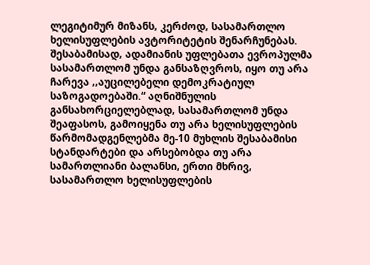ლეგიტიმურ მიზანს, კერძოდ, სასამართლო ხელისუფლების ავტორიტეტის შენარჩუნებას. შესაბამისად, ადამიანის უფლებათა ევროპულმა სასამართლომ უნდა განსაზღვროს, იყო თუ არა ჩარევა ,,აუცილებელი დემოკრატიულ საზოგადოებაში.“ აღნიშნულის განსახორციელებლად, სასამართლომ უნდა შეაფასოს, გამოიყენა თუ არა ხელისუფლების წარმომადგენლებმა მე-10 მუხლის შესაბამისი სტანდარტები და არსებობდა თუ არა სამართლიანი ბალანსი, ერთი მხრივ, სასამართლო ხელისუფლების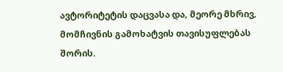ავტორიტეტის დაცვასა და, მეორე მხრივ, მომჩივნის გამოხატვის თავისუფლებას შორის.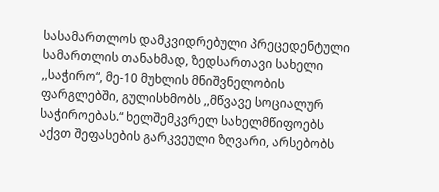სასამართლოს დამკვიდრებული პრეცედენტული სამართლის თანახმად, ზედსართავი სახელი ,,საჭირო“, მე-10 მუხლის მნიშვნელობის ფარგლებში, გულისხმობს ,,მწვავე სოციალურ საჭიროებას.“ ხელშემკვრელ სახელმწიფოებს აქვთ შეფასების გარკვეული ზღვარი, არსებობს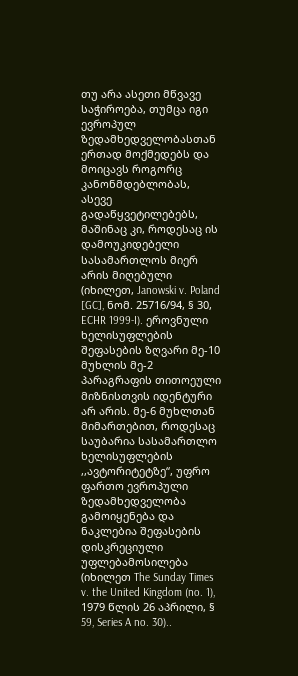თუ არა ასეთი მწვავე საჭიროება, თუმცა იგი ევროპულ ზედამხედველობასთან ერთად მოქმედებს და მოიცავს როგორც კანონმდებლობას, ასევე გადაწყვეტილებებს, მაშინაც კი, როდესაც ის დამოუკიდებელი სასამართლოს მიერ არის მიღებული (იხილეთ, Janowski v. Poland [GC], ნომ. 25716/94, § 30, ECHR 1999-I). ეროვნული ხელისუფლების შეფასების ზღვარი მე-10 მუხლის მე-2 პარაგრაფის თითოეული მიზნისთვის იდენტური არ არის. მე-6 მუხლთან მიმართებით, როდესაც საუბარია სასამართლო ხელისუფლების ,,ავტორიტეტზე“, უფრო ფართო ევროპული ზედამხედველობა გამოიყენება და ნაკლებია შეფასების დისკრეციული უფლებამოსილება (იხილეთ The Sunday Times v. the United Kingdom (no. 1), 1979 წლის 26 აპრილი, § 59, Series A no. 30)..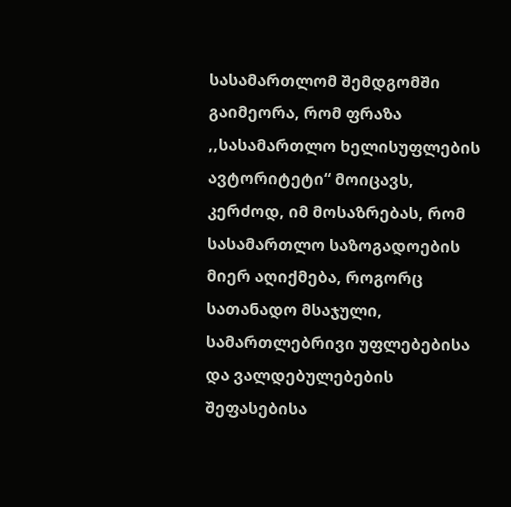სასამართლომ შემდგომში გაიმეორა, რომ ფრაზა ,,სასამართლო ხელისუფლების ავტორიტეტი“ მოიცავს, კერძოდ, იმ მოსაზრებას, რომ სასამართლო საზოგადოების მიერ აღიქმება, როგორც სათანადო მსაჯული, სამართლებრივი უფლებებისა და ვალდებულებების შეფასებისა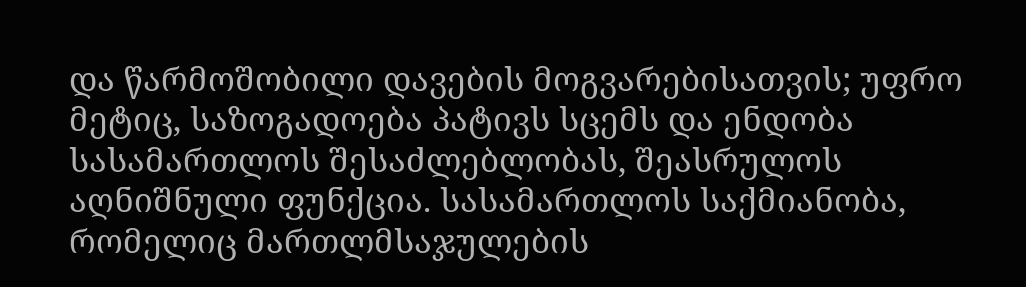და წარმოშობილი დავების მოგვარებისათვის; უფრო მეტიც, საზოგადოება პატივს სცემს და ენდობა სასამართლოს შესაძლებლობას, შეასრულოს აღნიშნული ფუნქცია. სასამართლოს საქმიანობა, რომელიც მართლმსაჯულების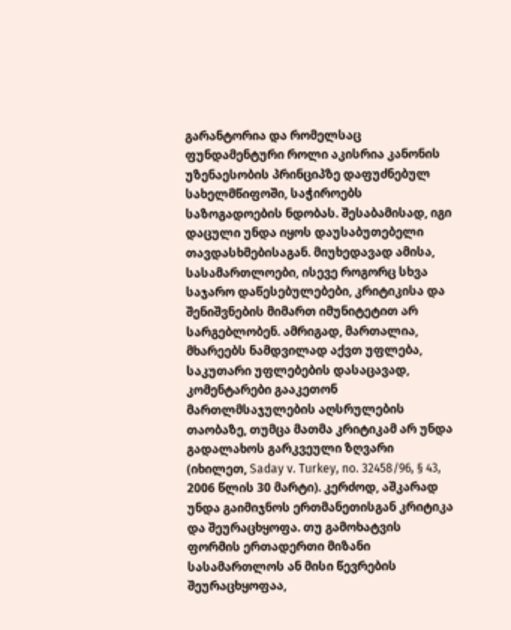გარანტორია და რომელსაც ფუნდამენტური როლი აკისრია კანონის უზენაესობის პრინციპზე დაფუძნებულ სახელმწიფოში, საჭიროებს საზოგადოების ნდობას. შესაბამისად, იგი დაცული უნდა იყოს დაუსაბუთებელი თავდასხმებისაგან. მიუხედავად ამისა, სასამართლოები, ისევე როგორც სხვა საჯარო დაწესებულებები, კრიტიკისა და შენიშვნების მიმართ იმუნიტეტით არ სარგებლობენ. ამრიგად, მართალია, მხარეებს ნამდვილად აქვთ უფლება, საკუთარი უფლებების დასაცავად, კომენტარები გააკეთონ მართლმსაჯულების აღსრულების თაობაზე, თუმცა მათმა კრიტიკამ არ უნდა გადალახოს გარკვეული ზღვარი (იხილეთ, Saday v. Turkey, no. 32458/96, § 43, 2006 წლის 30 მარტი). კერძოდ, აშკარად უნდა გაიმიჯნოს ერთმანეთისგან კრიტიკა და შეურაცხყოფა. თუ გამოხატვის ფორმის ერთადერთი მიზანი სასამართლოს ან მისი წევრების შეურაცხყოფაა,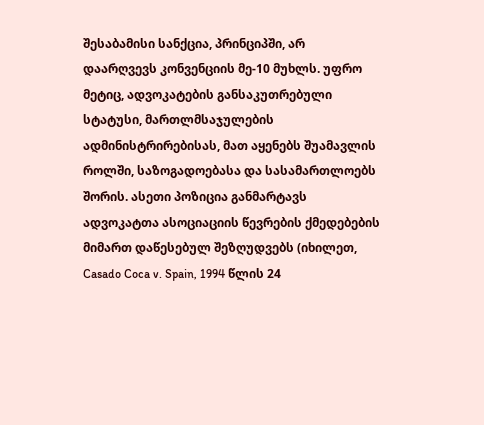შესაბამისი სანქცია, პრინციპში, არ დაარღვევს კონვენციის მე-10 მუხლს. უფრო მეტიც, ადვოკატების განსაკუთრებული სტატუსი, მართლმსაჯულების ადმინისტრირებისას, მათ აყენებს შუამავლის როლში, საზოგადოებასა და სასამართლოებს შორის. ასეთი პოზიცია განმარტავს ადვოკატთა ასოციაციის წევრების ქმედებების მიმართ დაწესებულ შეზღუდვებს (იხილეთ, Casado Coca v. Spain, 1994 წლის 24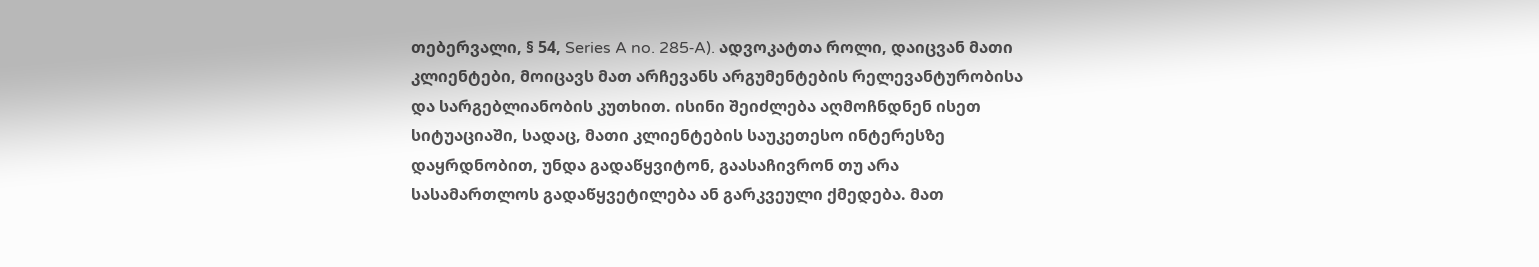თებერვალი, § 54, Series A no. 285‑A). ადვოკატთა როლი, დაიცვან მათი კლიენტები, მოიცავს მათ არჩევანს არგუმენტების რელევანტურობისა და სარგებლიანობის კუთხით. ისინი შეიძლება აღმოჩნდნენ ისეთ სიტუაციაში, სადაც, მათი კლიენტების საუკეთესო ინტერესზე დაყრდნობით, უნდა გადაწყვიტონ, გაასაჩივრონ თუ არა სასამართლოს გადაწყვეტილება ან გარკვეული ქმედება. მათ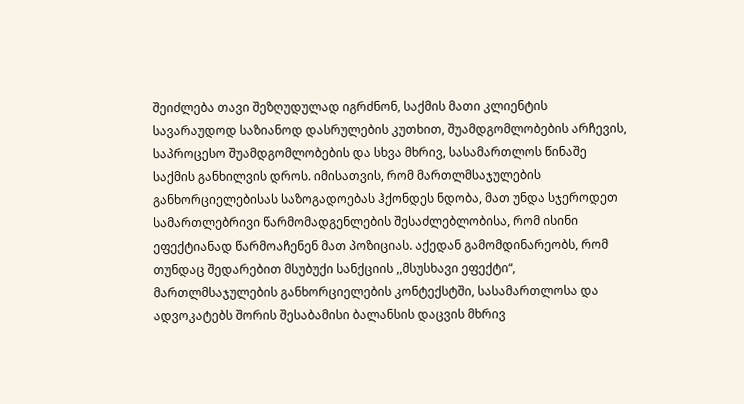შეიძლება თავი შეზღუდულად იგრძნონ, საქმის მათი კლიენტის სავარაუდოდ საზიანოდ დასრულების კუთხით, შუამდგომლობების არჩევის, საპროცესო შუამდგომლობების და სხვა მხრივ, სასამართლოს წინაშე საქმის განხილვის დროს. იმისათვის, რომ მართლმსაჯულების განხორციელებისას საზოგადოებას ჰქონდეს ნდობა, მათ უნდა სჯეროდეთ სამართლებრივი წარმომადგენლების შესაძლებლობისა, რომ ისინი ეფექტიანად წარმოაჩენენ მათ პოზიციას. აქედან გამომდინარეობს, რომ თუნდაც შედარებით მსუბუქი სანქციის ,,მსუსხავი ეფექტი“, მართლმსაჯულების განხორციელების კონტექსტში, სასამართლოსა და ადვოკატებს შორის შესაბამისი ბალანსის დაცვის მხრივ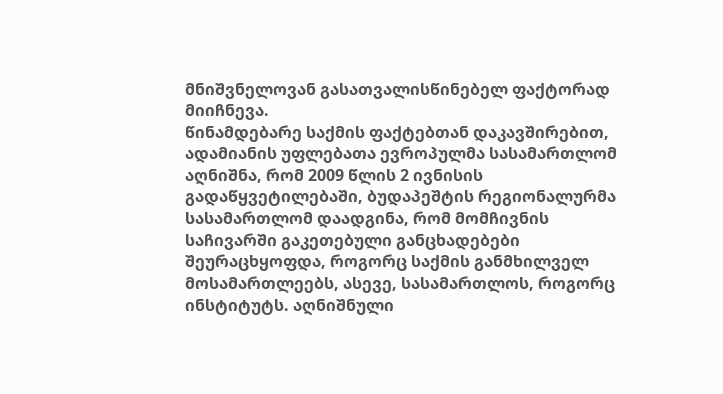მნიშვნელოვან გასათვალისწინებელ ფაქტორად მიიჩნევა.
წინამდებარე საქმის ფაქტებთან დაკავშირებით, ადამიანის უფლებათა ევროპულმა სასამართლომ აღნიშნა, რომ 2009 წლის 2 ივნისის გადაწყვეტილებაში, ბუდაპეშტის რეგიონალურმა სასამართლომ დაადგინა, რომ მომჩივნის საჩივარში გაკეთებული განცხადებები შეურაცხყოფდა, როგორც საქმის განმხილველ მოსამართლეებს, ასევე, სასამართლოს, როგორც ინსტიტუტს. აღნიშნული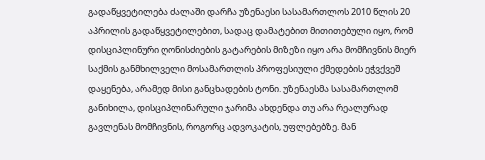გადაწყვეტილება ძალაში დარჩა უზენაესი სასამართლოს 2010 წლის 20 აპრილის გადაწყვეტილებით, სადაც დამატებით მითითებული იყო, რომ დისციპლინური ღონისძიების გატარების მიზეზი იყო არა მომჩივნის მიერ საქმის განმხილველი მოსამართლის პროფესიული ქმედების ეჭვქვეშ დაყენება, არამედ მისი განცხადების ტონი. უზენაესმა სასამართლომ განიხილა, დისციპლინარული ჯარიმა ახდენდა თუ არა რეალურად გავლენას მომჩივნის, როგორც ადვოკატის, უფლებებზე. მან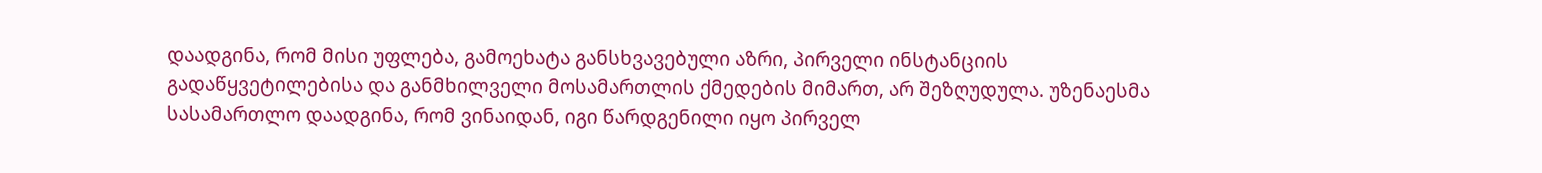დაადგინა, რომ მისი უფლება, გამოეხატა განსხვავებული აზრი, პირველი ინსტანციის გადაწყვეტილებისა და განმხილველი მოსამართლის ქმედების მიმართ, არ შეზღუდულა. უზენაესმა სასამართლო დაადგინა, რომ ვინაიდან, იგი წარდგენილი იყო პირველ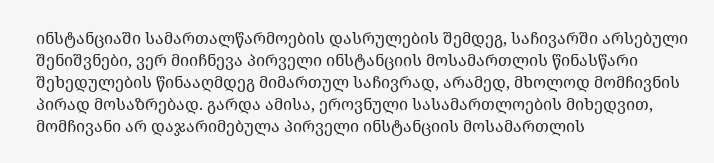ინსტანციაში სამართალწარმოების დასრულების შემდეგ, საჩივარში არსებული შენიშვნები, ვერ მიიჩნევა პირველი ინსტანციის მოსამართლის წინასწარი შეხედულების წინააღმდეგ მიმართულ საჩივრად, არამედ, მხოლოდ მომჩივნის პირად მოსაზრებად. გარდა ამისა, ეროვნული სასამართლოების მიხედვით, მომჩივანი არ დაჯარიმებულა პირველი ინსტანციის მოსამართლის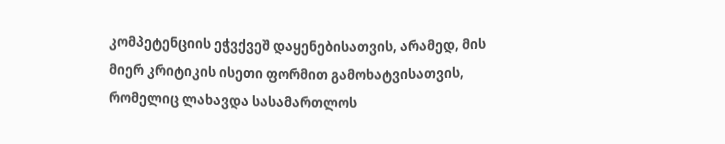კომპეტენციის ეჭვქვეშ დაყენებისათვის, არამედ, მის მიერ კრიტიკის ისეთი ფორმით გამოხატვისათვის, რომელიც ლახავდა სასამართლოს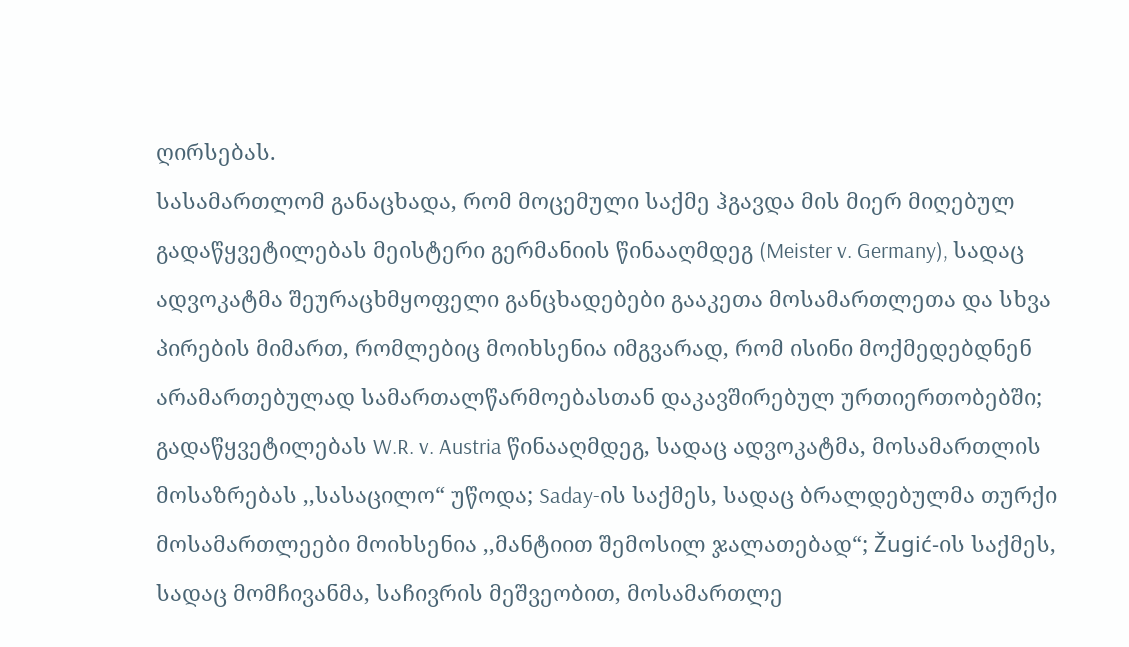ღირსებას.
სასამართლომ განაცხადა, რომ მოცემული საქმე ჰგავდა მის მიერ მიღებულ გადაწყვეტილებას მეისტერი გერმანიის წინააღმდეგ (Meister v. Germany), სადაც ადვოკატმა შეურაცხმყოფელი განცხადებები გააკეთა მოსამართლეთა და სხვა პირების მიმართ, რომლებიც მოიხსენია იმგვარად, რომ ისინი მოქმედებდნენ არამართებულად სამართალწარმოებასთან დაკავშირებულ ურთიერთობებში; გადაწყვეტილებას W.R. v. Austria წინააღმდეგ, სადაც ადვოკატმა, მოსამართლის მოსაზრებას ,,სასაცილო“ უწოდა; Saday-ის საქმეს, სადაც ბრალდებულმა თურქი მოსამართლეები მოიხსენია ,,მანტიით შემოსილ ჯალათებად“; Žugić-ის საქმეს, სადაც მომჩივანმა, საჩივრის მეშვეობით, მოსამართლე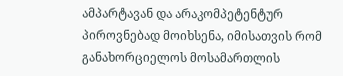ამპარტავან და არაკომპეტენტურ პიროვნებად მოიხსენა, იმისათვის რომ განახორციელოს მოსამართლის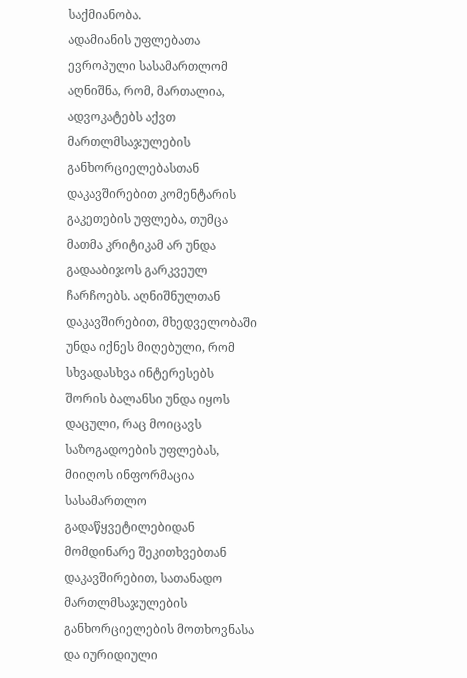საქმიანობა.
ადამიანის უფლებათა ევროპული სასამართლომ აღნიშნა, რომ, მართალია, ადვოკატებს აქვთ მართლმსაჯულების განხორციელებასთან დაკავშირებით კომენტარის გაკეთების უფლება, თუმცა მათმა კრიტიკამ არ უნდა გადააბიჯოს გარკვეულ ჩარჩოებს. აღნიშნულთან დაკავშირებით, მხედველობაში უნდა იქნეს მიღებული, რომ სხვადასხვა ინტერესებს შორის ბალანსი უნდა იყოს დაცული, რაც მოიცავს საზოგადოების უფლებას, მიიღოს ინფორმაცია სასამართლო გადაწყვეტილებიდან მომდინარე შეკითხვებთან დაკავშირებით, სათანადო მართლმსაჯულების განხორციელების მოთხოვნასა და იურიდიული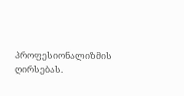პროფესიონალიზმის ღირსებას.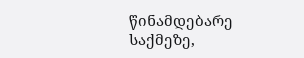წინამდებარე საქმეზე,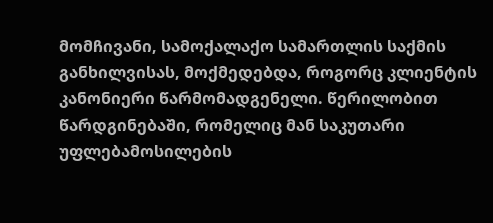მომჩივანი, სამოქალაქო სამართლის საქმის განხილვისას, მოქმედებდა, როგორც კლიენტის კანონიერი წარმომადგენელი. წერილობით წარდგინებაში, რომელიც მან საკუთარი უფლებამოსილების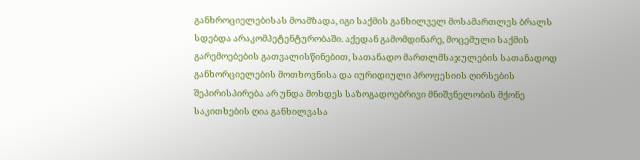განხროციელებისას მოამზადა, იგი საქმის განხილველ მოსამართლეს ბრალს სდებდა არაკომპეტენტურობაში. აქედან გამომდინარე, მოცემული საქმის გარემოებების გათვალისწინებით, სათანადო მართლმსაჯულების სათანადოდ განხორციელების მოთხოვნისა და იურიდიული პროფესიის ღირსების შეპირისპირება არ უნდა მოხდეს საზოგადოებრივი მნიშვნელობის მქონე საკითხების ღია განხილვასა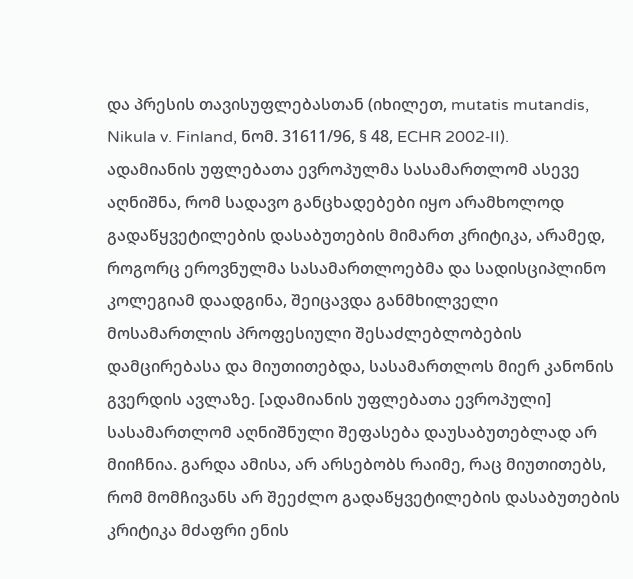და პრესის თავისუფლებასთან (იხილეთ, mutatis mutandis, Nikula v. Finland, ნომ. 31611/96, § 48, ECHR 2002‑II).
ადამიანის უფლებათა ევროპულმა სასამართლომ ასევე აღნიშნა, რომ სადავო განცხადებები იყო არამხოლოდ გადაწყვეტილების დასაბუთების მიმართ კრიტიკა, არამედ, როგორც ეროვნულმა სასამართლოებმა და სადისციპლინო კოლეგიამ დაადგინა, შეიცავდა განმხილველი მოსამართლის პროფესიული შესაძლებლობების დამცირებასა და მიუთითებდა, სასამართლოს მიერ კანონის გვერდის ავლაზე. [ადამიანის უფლებათა ევროპული] სასამართლომ აღნიშნული შეფასება დაუსაბუთებლად არ მიიჩნია. გარდა ამისა, არ არსებობს რაიმე, რაც მიუთითებს, რომ მომჩივანს არ შეეძლო გადაწყვეტილების დასაბუთების კრიტიკა მძაფრი ენის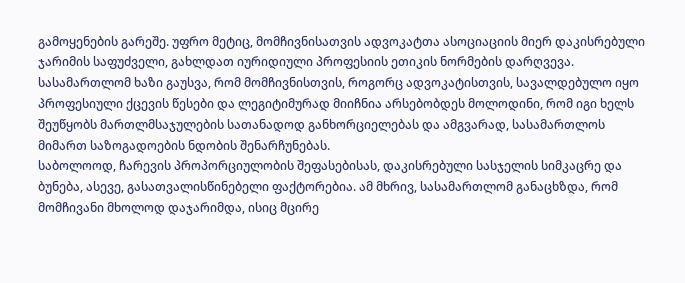გამოყენების გარეშე. უფრო მეტიც, მომჩივნისათვის ადვოკატთა ასოციაციის მიერ დაკისრებული ჯარიმის საფუძველი, გახლდათ იურიდიული პროფესიის ეთიკის ნორმების დარღვევა. სასამართლომ ხაზი გაუსვა, რომ მომჩივნისთვის, როგორც ადვოკატისთვის, სავალდებულო იყო პროფესიული ქცევის წესები და ლეგიტიმურად მიიჩნია არსებობდეს მოლოდინი, რომ იგი ხელს შეუწყობს მართლმსაჯულების სათანადოდ განხორციელებას და ამგვარად, სასამართლოს მიმართ საზოგადოების ნდობის შენარჩუნებას.
საბოლოოდ, ჩარევის პროპორციულობის შეფასებისას, დაკისრებული სასჯელის სიმკაცრე და ბუნება, ასევე, გასათვალისწინებელი ფაქტორებია. ამ მხრივ, სასამართლომ განაცხზდა, რომ მომჩივანი მხოლოდ დაჯარიმდა, ისიც მცირე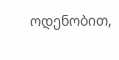ოდენობით,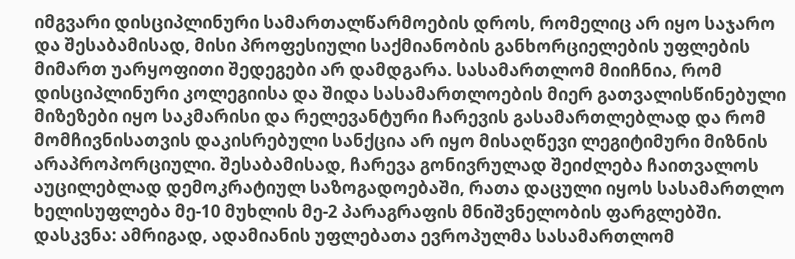იმგვარი დისციპლინური სამართალწარმოების დროს, რომელიც არ იყო საჯარო და შესაბამისად, მისი პროფესიული საქმიანობის განხორციელების უფლების მიმართ უარყოფითი შედეგები არ დამდგარა. სასამართლომ მიიჩნია, რომ დისციპლინური კოლეგიისა და შიდა სასამართლოების მიერ გათვალისწინებული მიზეზები იყო საკმარისი და რელევანტური ჩარევის გასამართლებლად და რომ მომჩივნისათვის დაკისრებული სანქცია არ იყო მისაღწევი ლეგიტიმური მიზნის არაპროპორციული. შესაბამისად, ჩარევა გონივრულად შეიძლება ჩაითვალოს აუცილებლად დემოკრატიულ საზოგადოებაში, რათა დაცული იყოს სასამართლო ხელისუფლება მე-10 მუხლის მე-2 პარაგრაფის მნიშვნელობის ფარგლებში.
დასკვნა: ამრიგად, ადამიანის უფლებათა ევროპულმა სასამართლომ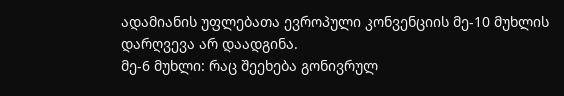ადამიანის უფლებათა ევროპული კონვენციის მე-10 მუხლის დარღვევა არ დაადგინა.
მე-6 მუხლი: რაც შეეხება გონივრულ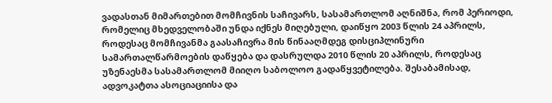ვადასთან მიმართებით მომჩივნის საჩივარს, სასამართლომ აღნიშნა, რომ პერიოდი, რომელიც მხედველობაში უნდა იქნეს მიღებული, დაიწყო 2003 წლის 24 აპრილს, როდესაც მომჩივანმა გაასაჩივრა მის წინააღმდეგ დისციპლინური სამართალწარმოების დაწყება და დასრულდა 2010 წლის 20 აპრილს, როდესაც უზენაესმა სასამართლომ მიიღო საბოლოო გადაწყვეტილება. შესაბამისად, ადვოკატთა ასოციაციისა და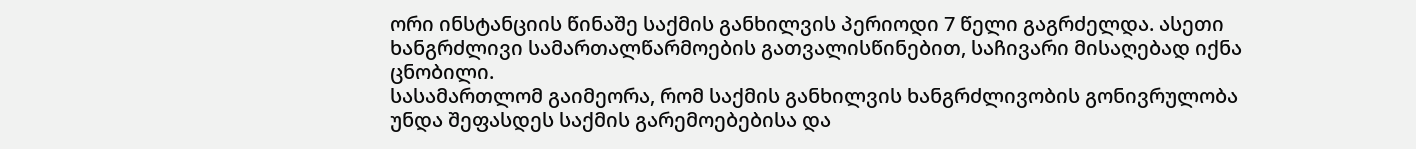ორი ინსტანციის წინაშე საქმის განხილვის პერიოდი 7 წელი გაგრძელდა. ასეთი ხანგრძლივი სამართალწარმოების გათვალისწინებით, საჩივარი მისაღებად იქნა ცნობილი.
სასამართლომ გაიმეორა, რომ საქმის განხილვის ხანგრძლივობის გონივრულობა უნდა შეფასდეს საქმის გარემოებებისა და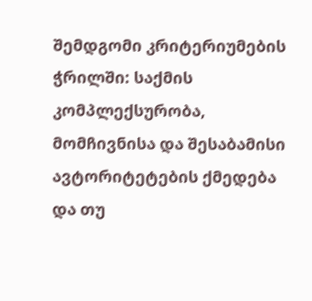შემდგომი კრიტერიუმების ჭრილში: საქმის კომპლექსურობა, მომჩივნისა და შესაბამისი ავტორიტეტების ქმედება და თუ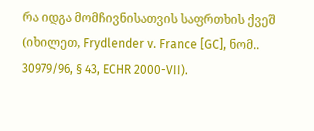რა იდგა მომჩივნისათვის საფრთხის ქვეშ (იხილეთ, Frydlender v. France [GC], ნომ.. 30979/96, § 43, ECHR 2000-VII).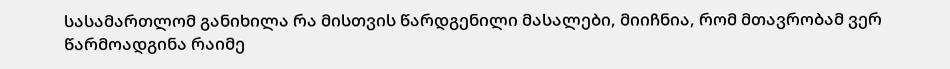სასამართლომ განიხილა რა მისთვის წარდგენილი მასალები, მიიჩნია, რომ მთავრობამ ვერ წარმოადგინა რაიმე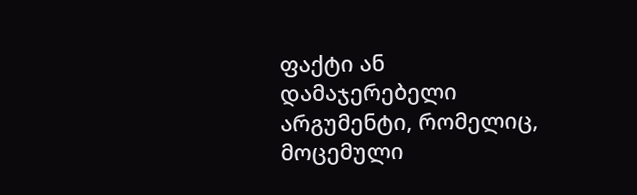ფაქტი ან დამაჯერებელი არგუმენტი, რომელიც, მოცემული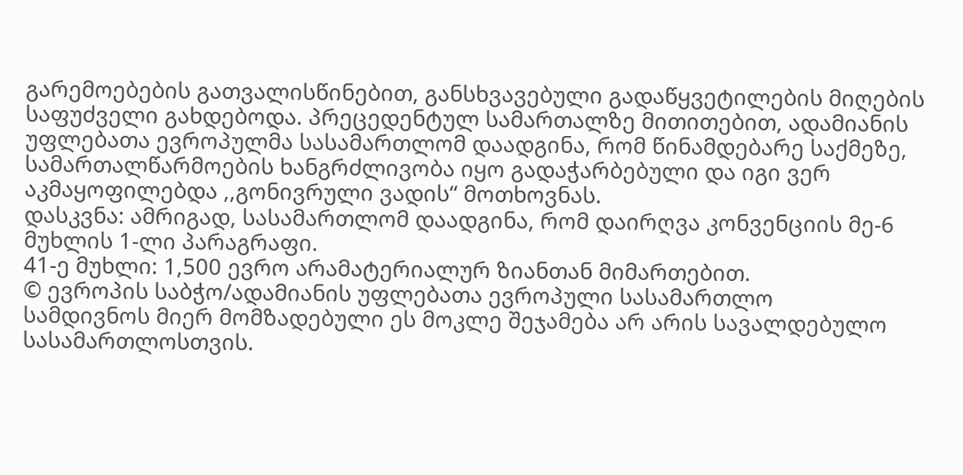გარემოებების გათვალისწინებით, განსხვავებული გადაწყვეტილების მიღების საფუძველი გახდებოდა. პრეცედენტულ სამართალზე მითითებით, ადამიანის უფლებათა ევროპულმა სასამართლომ დაადგინა, რომ წინამდებარე საქმეზე, სამართალწარმოების ხანგრძლივობა იყო გადაჭარბებული და იგი ვერ აკმაყოფილებდა ,,გონივრული ვადის“ მოთხოვნას.
დასკვნა: ამრიგად, სასამართლომ დაადგინა, რომ დაირღვა კონვენციის მე-6 მუხლის 1-ლი პარაგრაფი.
41-ე მუხლი: 1,500 ევრო არამატერიალურ ზიანთან მიმართებით.
© ევროპის საბჭო/ადამიანის უფლებათა ევროპული სასამართლო
სამდივნოს მიერ მომზადებული ეს მოკლე შეჯამება არ არის სავალდებულო სასამართლოსთვის.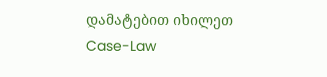დამატებით იხილეთ Case-Law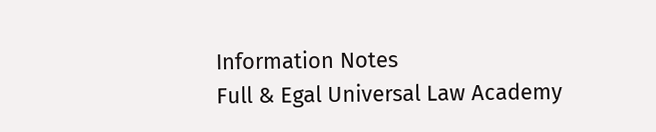Information Notes
Full & Egal Universal Law Academy